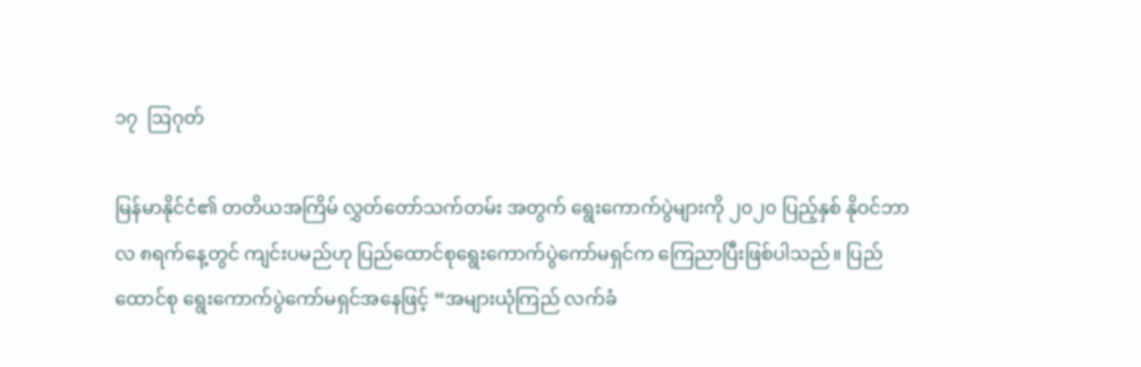၁၇  ဩဂုတ်

မြန်မာနိုင်ငံ၏ တတိယအကြိမ် လွှတ်တော်သက်တမ်း အတွက် ရွေးကောက်ပွဲများကို ၂၀၂၀ ပြည့်နှစ် နိုဝင်ဘာလ ၈ရက်နေ့တွင် ကျင်းပမည်ဟု ပြည်ထောင်စုရွေးကောက်ပွဲကော်မရှင်က ကြေညာပြီးဖြစ်ပါသည်။ ပြည်ထောင်စု ရွေးကောက်ပွဲကော်မရှင်အနေဖြင့် “အများယုံကြည် လက်ခံ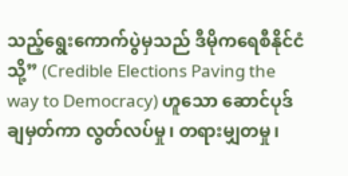သည့်ရွေးကောက်ပွဲမှသည် ဒီမိုကရေစီနိုင်ငံသို့” (Credible Elections Paving the way to Democracy) ဟူသော ဆောင်ပုဒ်ချမှတ်ကာ လွတ်လပ်မှု၊ တရားမျှတမှု၊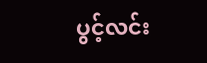ပွင့်လင်း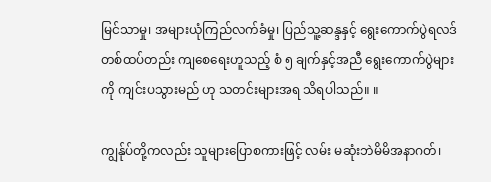မြင်သာမှု၊ အများယုံကြည်လက်ခံမှု၊ ပြည်သူ့ဆန္ဒနှင့် ရွေးကောက်ပွဲရလဒ် တစ်ထပ်တည်း ကျစေရေးဟူသည့် စံ ၅ ချက်နှင့်အညီ ရွေးကောက်ပွဲများကို ကျင်းပသွားမည် ဟု သတင်းများအရ သိရပါသည်။ ။

ကျွန်ုပ်တို့ကလည်း သူများပြောစကားဖြင့် လမ်း မဆုံးဘဲမိမိအနာဂတ်၊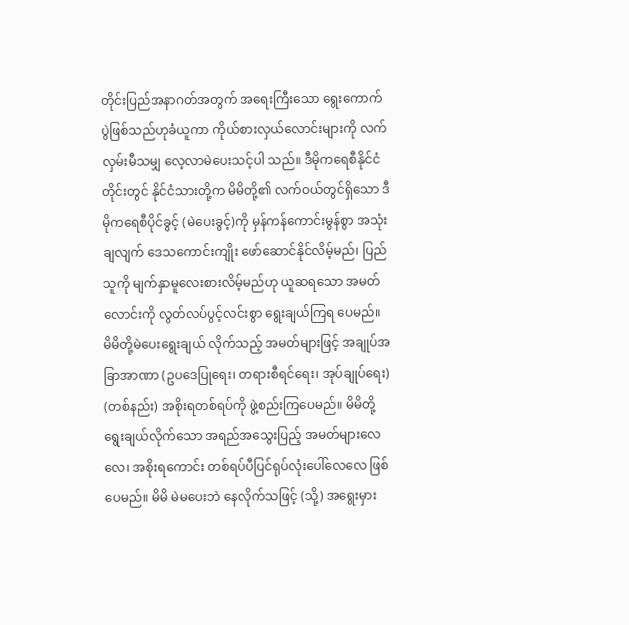တိုင်းပြည်အနာဂတ်အတွက် အရေးကြီးသော ရွေးကောက်ပွဲဖြစ်သည်ဟုခံယူကာ ကိုယ်စားလှယ်လောင်းများကို လက်လှမ်းမီသမျှ လေ့လာမဲပေးသင့်ပါ သည်။ ဒီမိုကရေစီနိုင်ငံတိုင်းတွင် နိုင်ငံသားတို့က မိမိတို့၏ လက်ဝယ်တွင်ရှိသော ဒီမိုကရေစီပိုင်ခွင့် (မဲပေးခွင့်)ကို မှန်ကန်ကောင်းမွန်စွာ အသုံးချလျက် ဒေသကောင်းကျိုး ဖော်ဆောင်နိုင်လိမ့်မည်၊ ပြည်သူကို မျက်နှာမူလေးစားလိမ့်မည်ဟု ယူဆရသော အမတ်လောင်းကို လွတ်လပ်ပွင့်လင်းစွာ ရွေးချယ်ကြရ ပေမည်။ မိမိတို့မဲပေးရွေးချယ် လိုက်သည့် အမတ်များဖြင့် အချုပ်အခြာအာဏာ (ဥပဒေပြုရေး၊ တရားစီရင်ရေး၊ အုပ်ချုပ်ရေး) (တစ်နည်း) အစိုးရတစ်ရပ်ကို ဖွဲ့စည်းကြပေမည်။ မိမိတို့ရွေးချယ်လိုက်သော အရည်အသွေးပြည့် အမတ်များလေလေ၊ အစိုးရကောင်း တစ်ရပ်ပီပြင်ရုပ်လုံးပေါ်လေလေ ဖြစ်ပေမည်။ မိမိ မဲမပေးဘဲ နေလိုက်သဖြင့် (သို့) အရွေးမှား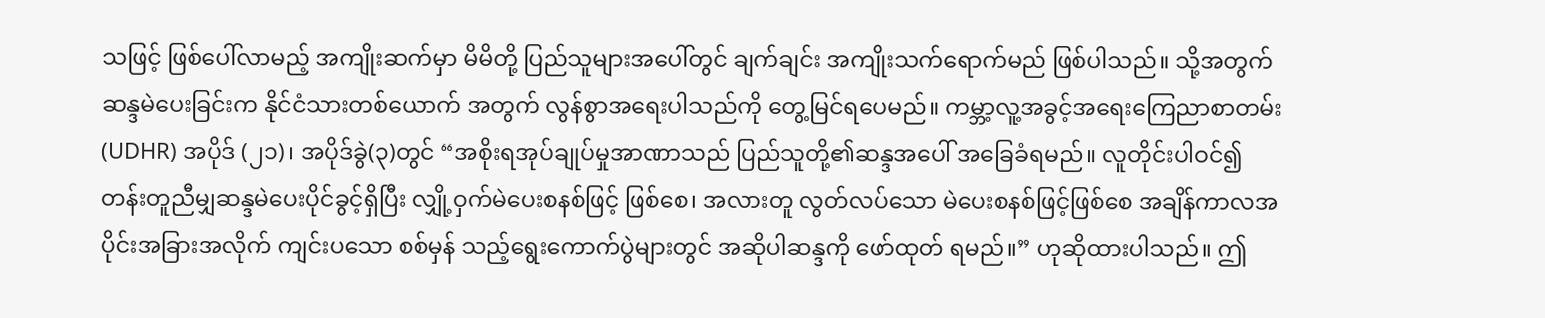သဖြင့် ဖြစ်ပေါ်လာမည့် အကျိုးဆက်မှာ မိမိတို့ ပြည်သူများအပေါ်တွင် ချက်ချင်း အကျိုးသက်ရောက်မည် ဖြစ်ပါသည်။ သို့အတွက် ဆန္ဒမဲပေးခြင်းက နိုင်ငံသားတစ်ယောက် အတွက် လွန်စွာအရေးပါသည်ကို တွေ့မြင်ရပေမည်။ ကမ္ဘာ့လူ့အခွင့်အရေးကြေညာစာတမ်း(UDHR) အပိုဒ် (၂၁)၊ အပိုဒ်ခွဲ(၃)တွင် “အစိုးရအုပ်ချုပ်မှုအာဏာသည် ပြည်သူတို့၏ဆန္ဒအပေါ် အခြေခံရမည်။ လူတိုင်းပါဝင်၍ တန်းတူညီမျှဆန္ဒမဲပေးပိုင်ခွင့်ရှိပြီး လျှို့ဝှက်မဲပေးစနစ်ဖြင့် ဖြစ်စေ၊ အလားတူ လွတ်လပ်သော မဲပေးစနစ်ဖြင့်ဖြစ်စေ အချိန်ကာလအပိုင်းအခြားအလိုက် ကျင်းပသော စစ်မှန် သည့်ရွေးကောက်ပွဲများတွင် အဆိုပါဆန္ဒကို ဖော်ထုတ် ရမည်။” ဟုဆိုထားပါသည်။ ဤ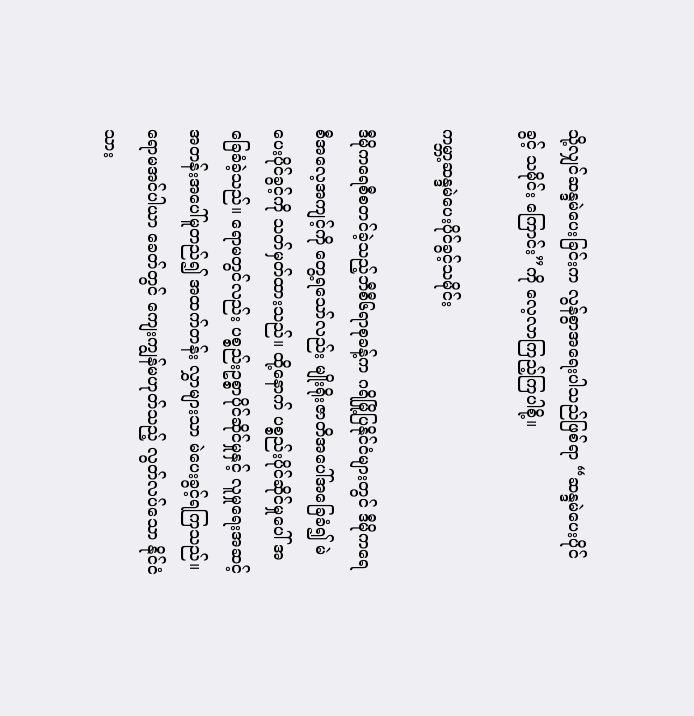သို့လျှင်ဆန္ဒမဲပေးခြင်းက လွန်စွာအရေးပါသည်ဖြစ်ရာ “ဆန္ဒမဲပေးပိုင်ခွင့် သမိုင်း ကြောင်း”ကို လေ့လာကြည့်ကြပါစို့။

ကမ္ဘာ့ဆန္ဒမဲပေးပိုင်ခွင့်သမိုင်း

ဒီမိုကရေစီစတင်ခဲ့သည့်ဘီစီ၆ရာစုခန့်က ဂရိမြို့ပြနိုင်ငံများတွင် ဒီမိုကရေစီအလေ့အကျင့်ကို တွေ့ရသော်လည်း မျိုးရိုးဇာတိအပေါ်အခြေခံ၍ မဲပေးပိုင်ခွင့်ကို သတ်မှတ်ထားသည်။ ထို့နောက် ပစ္စည်းပိုင်ဆိုင်မှုပေါ် အခြေခံခဲ့သည်။ ရောမတွင်လည်း ပစ္စည်းဥစ္စာပိုင်ဆိုင်မှုနှင့် လူမှုရေးအဆင့်အတန်းအပေါ်မူတည်၍ အထက်တန်း လွှာများသာ မဲပေးခွင့်ရကြသည်။ ရောမအင်ပါယာ ခေတ်တွင် ကျေးကျွန်မဟုတ်သည့် လွတ်လပ်သော နိုင်ငံသား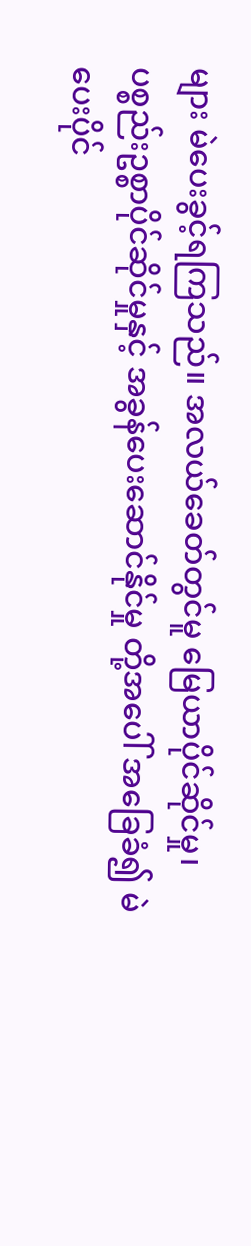များ မဲပေးခွင့်ရကြသည်။ အလယ်ခေတ်တွင်မူ မြေယာပိုင်ဆိုင်မှု၊ ပစ္စည်းဥစ္စာပိုင်ဆိုင်မှုနှင့် အခွန်ပေးဆောင်နိုင်မှု တို့အပေါ် အခြေခံ၍ မဲပေးပိုင်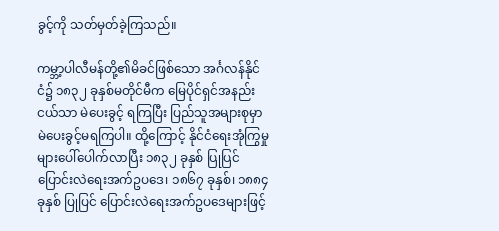ခွင့်ကို သတ်မှတ်ခဲ့ကြသည်။

ကမ္ဘာ့ပါလီမန်တို့၏မိခင်ဖြစ်သော အင်္ဂလန်နိုင်ငံ၌ ၁၈၃၂ ခုနှစ်မတိုင်မီက မြေပိုင်ရှင်အနည်းငယ်သာ မဲပေးခွင့် ရကြပြီး ပြည်သူအများစုမှာ မဲပေးခွင့်မရကြပါ။ ထို့ကြောင့် နိုင်ငံရေးအုံကြွမှုများပေါ်ပေါက်လာပြီး ၁၈၃၂ ခုနှစ် ပြုပြင် ပြောင်းလဲရေးအက်ဥပဒေ၊ ၁၈၆၇ ခုနှစ်၊ ၁၈၈၄ ခုနှစ် ပြုပြင် ပြောင်းလဲရေးအက်ဥပဒေများဖြင့်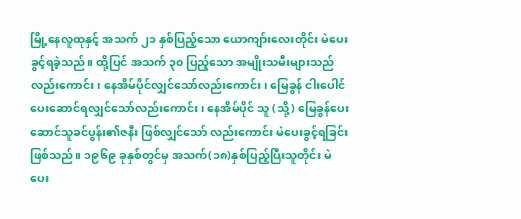မြို့နေလူထုနှင့် အသက် ၂၁ နှစ်ပြည့်သော ယောကျာ်းလေးတိုင်း မဲပေးခွင့်ရခဲ့သည်။ ထို့ပြင် အသက် ၃၀ ပြည့်သော အမျိုးသမီးများသည်လည်းကောင်း၊ နေအိမ်ပိုင်လျှင်သော်လည်းကောင်း၊ မြေခွန် ငါးပေါင် ပေးဆောင်ရလျှင်သော်လည်းကောင်း၊ နေအိမ်ပိုင် သူ (သို့) မြေခွန်ပေးဆောင်သူခင်ပွန်း၏ဇနီး ဖြစ်လျှင်သော် လည်းကောင်း မဲပေးခွင့်ရခြင်းဖြစ်သည်။ ၁၉၆၉ ခုနှစ်တွင်မှ အသက်(၁၈)နှစ်ပြည့်ပြီးသူတိုင်း မဲပေး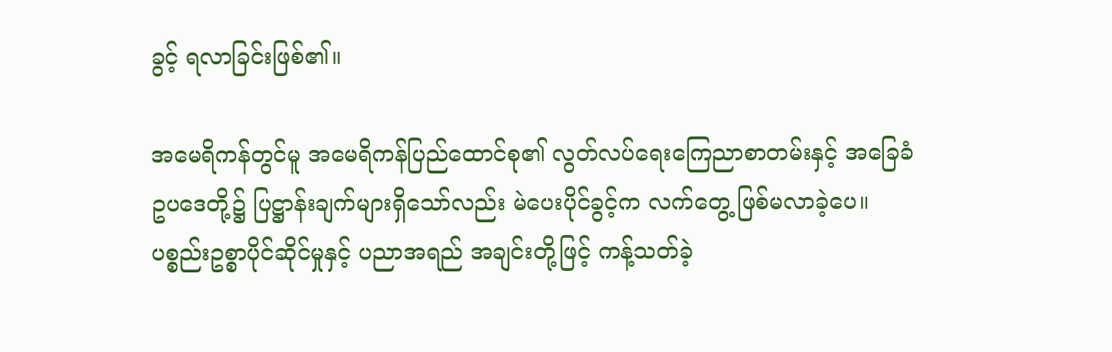ခွင့် ရလာခြင်းဖြစ်၏။

အမေရိကန်တွင်မူ အမေရိကန်ပြည်ထောင်စု၏ လွတ်လပ်ရေးကြေညာစာတမ်းနှင့် အခြေခံဥပဒေတို့၌ ပြဋ္ဌာန်းချက်များရှိသော်လည်း မဲပေးပိုင်ခွင့်က လက်တွေ့ ဖြစ်မလာခဲ့ပေ။ ပစ္စည်းဥစ္စာပိုင်ဆိုင်မှုနှင့် ပညာအရည် အချင်းတို့ဖြင့် ကန့်သတ်ခဲ့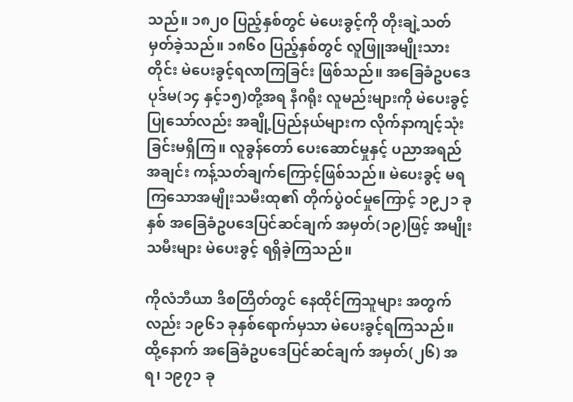သည်။ ၁၈၂၀ ပြည့်နှစ်တွင် မဲပေးခွင့်ကို တိုးချဲ့သတ်မှတ်ခဲ့သည်။ ၁၈၆၀ ပြည့်နှစ်တွင် လူဖြူအမျိုးသားတိုင်း မဲပေးခွင့်ရလာကြခြင်း ဖြစ်သည်။ အခြေခံဥပဒေပုဒ်မ(၁၄ နှင့်၁၅)တို့အရ နီဂရိုး လူမည်းများကို မဲပေးခွင့်ပြုသော်လည်း အချို့ပြည်နယ်များက လိုက်နာကျင့်သုံးခြင်းမရှိကြ။ လူခွန်တော် ပေးဆောင်မှုနှင့် ပညာအရည်အချင်း ကန့်သတ်ချက်ကြောင့်ဖြစ်သည်။ မဲပေးခွင့် မရကြသောအမျိုးသမီးထု၏ တိုက်ပွဲဝင်မှုကြောင့် ၁၉၂၁ ခုနှစ် အခြေခံဥပဒေပြင်ဆင်ချက် အမှတ်(၁၉)ဖြင့် အမျိုးသမီးများ မဲပေးခွင့် ရရှိခဲ့ကြသည်။

ကိုလံဘီယာ ဒိစတြိတ်တွင် နေထိုင်ကြသူများ အတွက်လည်း ၁၉၆၁ ခုနှစ်ရောက်မှသာ မဲပေးခွင့်ရကြသည်။ ထို့နောက် အခြေခံဥပဒေပြင်ဆင်ချက် အမှတ်(၂၆) အရ၊ ၁၉၇၁ ခု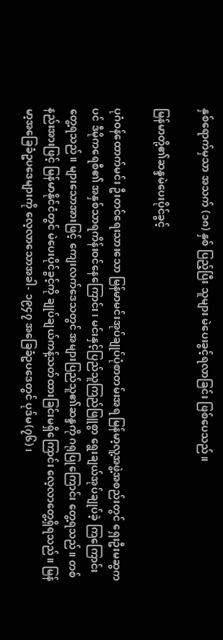နှစ်ရောက်မှသာ အသက် (၁၈) နှစ် ပြည့်ပြီး သူများ မဲပေးခွင့်ရလာခြင်း ဖြစ်ပေသည်။

မြန်မာတို့၏ဆန္ဒမဲပေးပိုင်ခွင့်

ပုဂံဝန်ထောက်မင်း ဦးတင်ရေးသားသော မြန်မာမင်းအုပ်ချုပ်ပုံစာတမ်းအရ မြန်မာ့လူ့အဖွဲ့အစည်းတွင် ရှေးဦးမဆွကပင် ဒီမိုကရေစီ၏ အနှစ်သာရကိန်းဝင်နေကြောင်း၊ မင်းနှင့်ပြည်သူကြည်ဖြူစွာ ရွေးချယ်အုပ်ချုပ်ခဲ့ ကြကြောင်း တွေ့ရသည်။ များသောအားဖြင့် ကျေးလက်ဒေသတွင် အများပြည်သူ၏ဆန္ဒကို ဂရုပြုကြောင်း တွေ့ရသည်။ တစ်နည်းအားဖြင့် မြန်မာနိုင်ငံတွင် မဲပေးပိုင်ခွင့်ကို ချုပ်ချယ်ကန့်သတ်ထားခြင်းမရှိကြောင်း လေ့လာတွေ့ရှိရသည်။ မြန်မာ့အခြေခံဥပဒေများကို လေ့လာသောအခါ- ၁၉၄၇ အခြေခံဥပဒေတွင် ပုဒ်မ(၇၆)၊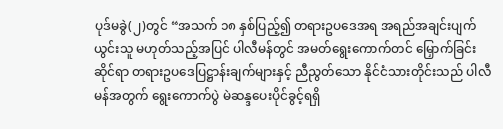ပုဒ်မခွဲ(၂)တွင် “အသက် ၁၈ နှစ်ပြည့်၍ တရားဥပဒေအရ အရည်အချင်းပျက်ယွင်းသူ မဟုတ်သည့်အပြင် ပါလီမန်တွင် အမတ်ရွေးကောက်တင် မြှောက်ခြင်းဆိုင်ရာ တရားဥပဒေပြဋ္ဌာန်းချက်များနှင့် ညီညွတ်သော နိုင်ငံသားတိုင်းသည် ပါလီမန်အတွက် ရွေးကောက်ပွဲ မဲဆန္ဒပေးပိုင်ခွင့်ရရှိ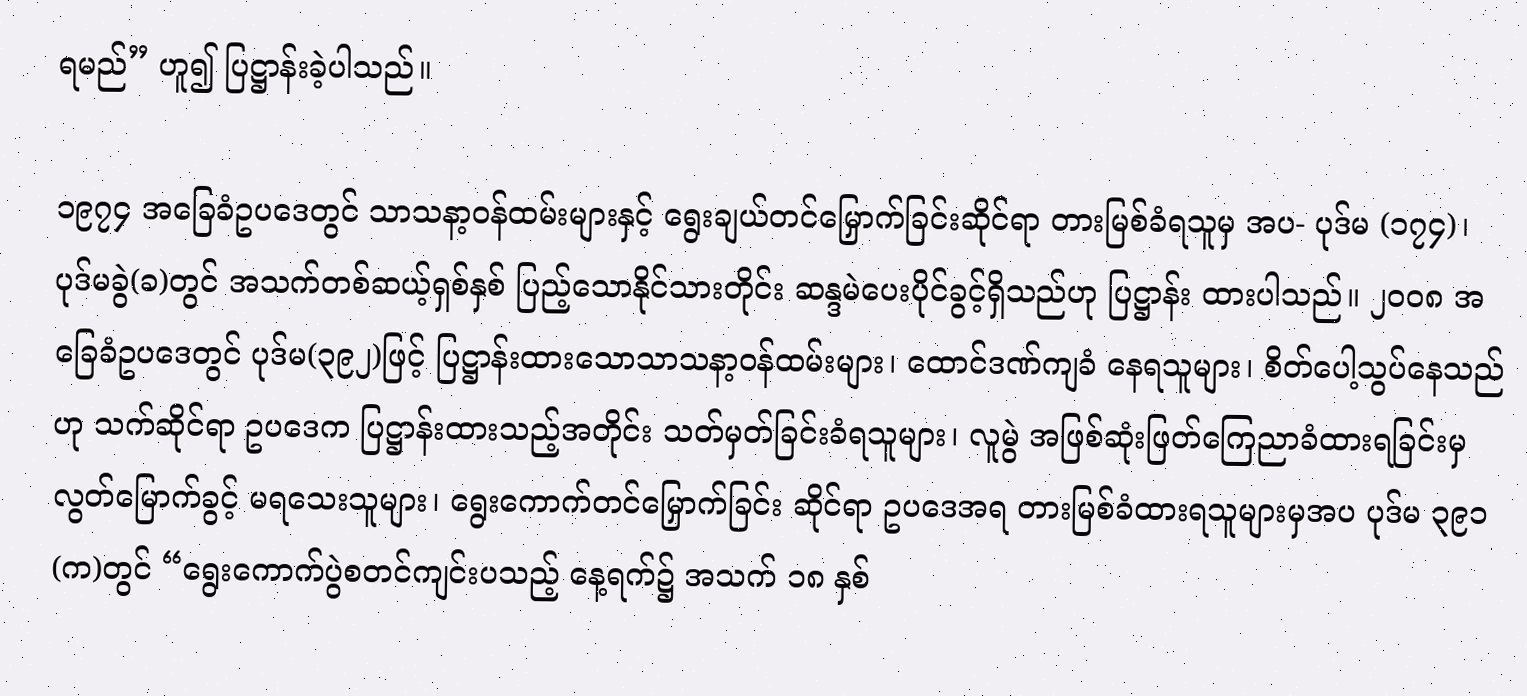ရမည်” ဟူ၍ ပြဋ္ဌာန်းခဲ့ပါသည်။

၁၉၇၄ အခြေခံဥပဒေတွင် သာသနာ့ဝန်ထမ်းများနှင့် ရွေးချယ်တင်မြှောက်ခြင်းဆိုင်ရာ တားမြစ်ခံရသူမှ အပ- ပုဒ်မ (၁၇၄)၊ ပုဒ်မခွဲ(ခ)တွင် အသက်တစ်ဆယ့်ရှစ်နှစ် ပြည့်သောနိုင်သားတိုင်း ဆန္ဒမဲပေးပိုင်ခွင့်ရှိသည်ဟု ပြဋ္ဌာန်း ထားပါသည်။ ၂၀၀၈ အခြေခံဥပဒေတွင် ပုဒ်မ(၃၉၂)ဖြင့် ပြဋ္ဌာန်းထားသောသာသနာ့ဝန်ထမ်းများ၊ ထောင်ဒဏ်ကျခံ နေရသူများ၊ စိတ်ပေါ့သွပ်နေသည်ဟု သက်ဆိုင်ရာ ဥပဒေက ပြဋ္ဌာန်းထားသည့်အတိုင်း သတ်မှတ်ခြင်းခံရသူများ၊ လူမွဲ အဖြစ်ဆုံးဖြတ်ကြေညာခံထားရခြင်းမှ လွတ်မြောက်ခွင့် မရသေးသူများ၊ ရွေးကောက်တင်မြှောက်ခြင်း ဆိုင်ရာ ဥပဒေအရ တားမြစ်ခံထားရသူများမှအပ ပုဒ်မ ၃၉၁ (က)တွင် “ရွေးကောက်ပွဲစတင်ကျင်းပသည့် နေ့ရက်၌ အသက် ၁၈ နှစ်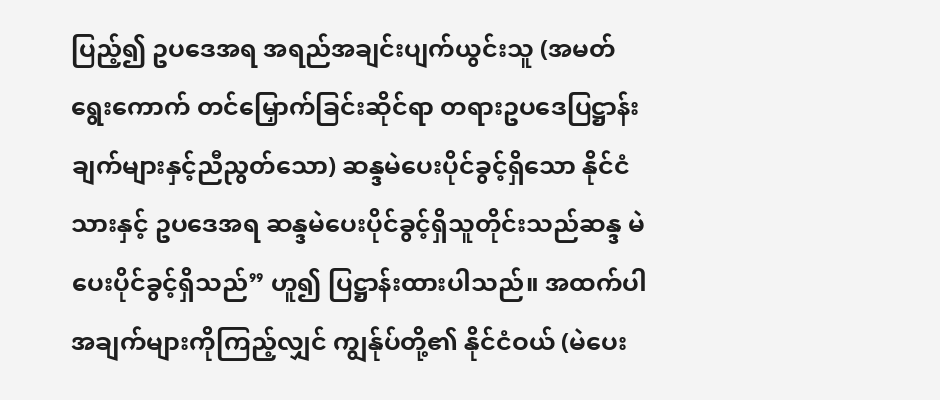ပြည့်၍ ဥပဒေအရ အရည်အချင်းပျက်ယွင်းသူ (အမတ် ရွေးကောက် တင်မြှောက်ခြင်းဆိုင်ရာ တရားဥပဒေပြဋ္ဌာန်း ချက်များနှင့်ညီညွတ်သော) ဆန္ဒမဲပေးပိုင်ခွင့်ရှိသော နိုင်ငံသားနှင့် ဥပဒေအရ ဆန္ဒမဲပေးပိုင်ခွင့်ရှိသူတိုင်းသည်ဆန္ဒ မဲပေးပိုင်ခွင့်ရှိသည်” ဟူ၍ ပြဋ္ဌာန်းထားပါသည်။ အထက်ပါ အချက်များကိုကြည့်လျှင် ကျွန်ုပ်တို့၏ နိုင်ငံဝယ် (မဲပေး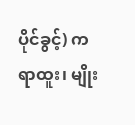ပိုင်ခွင့်) က ရာထူး၊ မျိုး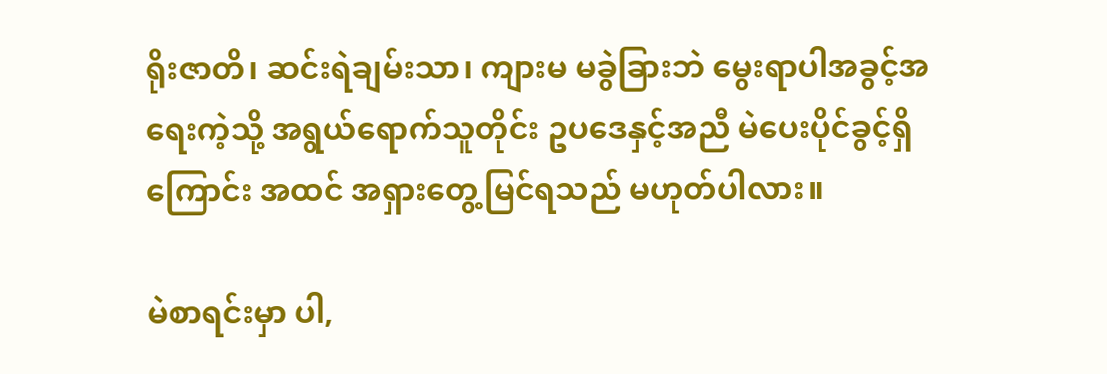ရိုးဇာတိ၊ ဆင်းရဲချမ်းသာ၊ ကျားမ မခွဲခြားဘဲ မွေးရာပါအခွင့်အရေးကဲ့သို့ အရွယ်ရောက်သူတိုင်း ဥပဒေနှင့်အညီ မဲပေးပိုင်ခွင့်ရှိကြောင်း အထင် အရှားတွေ့မြင်ရသည် မဟုတ်ပါလား။

မဲစာရင်းမှာ ပါ,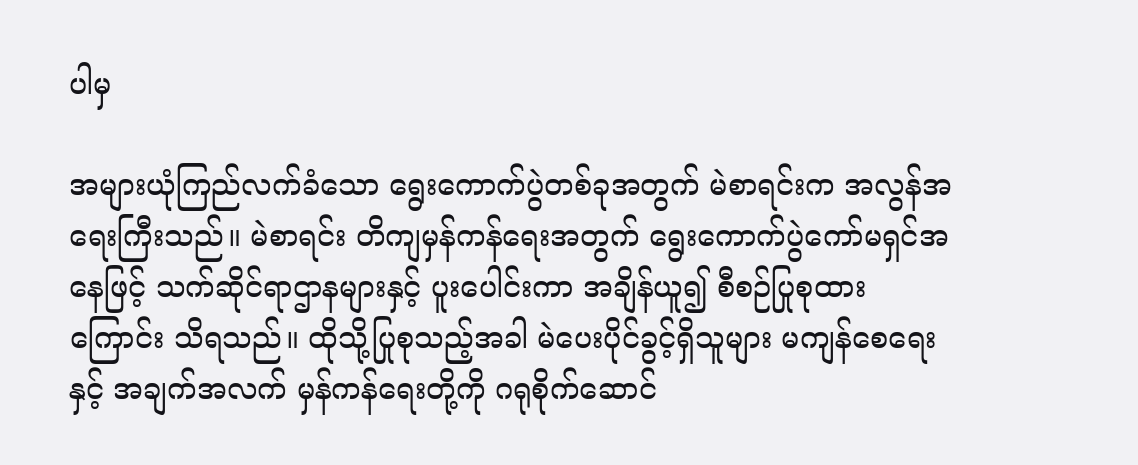ပါမှ

အများယုံကြည်လက်ခံသော ရွေးကောက်ပွဲတစ်ခုအတွက် မဲစာရင်းက အလွန်အရေးကြီးသည်။ မဲစာရင်း တိကျမှန်ကန်ရေးအတွက် ရွေးကောက်ပွဲကော်မရှင်အနေဖြင့် သက်ဆိုင်ရာဌာနများနှင့် ပူးပေါင်းကာ အချိန်ယူ၍ စီစဉ်ပြုစုထားကြောင်း သိရသည်။ ထိုသို့ပြုစုသည့်အခါ မဲပေးပိုင်ခွင့်ရှိသူများ မကျန်စေရေးနှင့် အချက်အလက် မှန်ကန်ရေးတို့ကို ဂရုစိုက်ဆောင်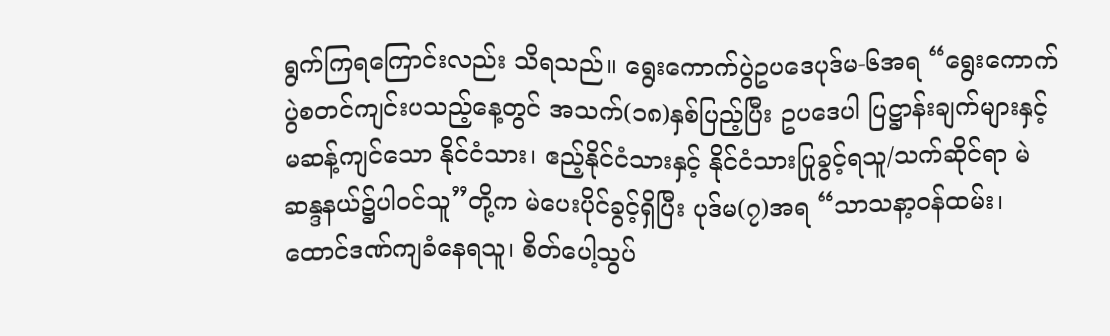ရွက်ကြရကြောင်းလည်း သိရသည်။ ရွေးကောက်ပွဲဥပဒေပုဒ်မ-၆အရ “ရွေးကောက် ပွဲစတင်ကျင်းပသည့်နေ့တွင် အသက်(၁၈)နှစ်ပြည့်ပြီး ဥပဒေပါ ပြဋ္ဌာန်းချက်များနှင့် မဆန့်ကျင်သော နိုင်ငံသား၊ ဧည့်နိုင်ငံသားနှင့် နိုင်ငံသားပြုခွင့်ရသူ/သက်ဆိုင်ရာ မဲဆန္ဒနယ်၌ပါဝင်သူ”တို့က မဲပေးပိုင်ခွင့်ရှိပြီး ပုဒ်မ(၇)အရ “သာသနာ့ဝန်ထမ်း၊ ထောင်ဒဏ်ကျခံနေရသူ၊ စိတ်ပေါ့သွပ်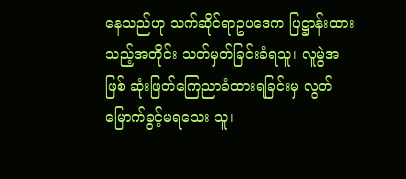နေသည်ဟု သက်ဆိုင်ရာဥပဒေက ပြဋ္ဌာန်းထားသည့်အတိုင်း သတ်မှတ်ခြင်းခံရသူ၊ လူမွဲအဖြစ် ဆုံးဖြတ်ကြေညာခံထားရခြင်းမှ လွတ်မြောက်ခွင့်မရသေး သူ၊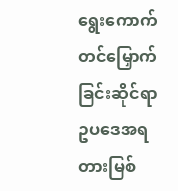ရွေးကောက်တင်မြှောက်ခြင်းဆိုင်ရာ ဥပဒေအရ တားမြစ်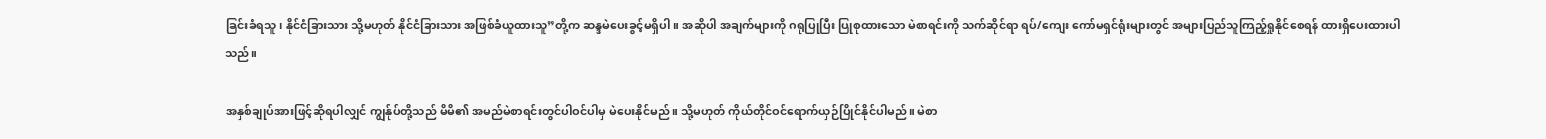ခြင်းခံရသူ၊ နိုင်ငံခြားသား သို့မဟုတ် နိုင်ငံခြားသား အဖြစ်ခံယူထားသူ”တို့က ဆန္ဒမဲပေးခွင့်မရှိပါ။ အဆိုပါ အချက်များကို ဂရုပြုပြီး ပြုစုထားသော မဲစာရင်းကို သက်ဆိုင်ရာ ရပ်/ကျေး ကော်မရှင်ရုံးများတွင် အများပြည်သူကြည့်ရှုနိုင်စေရန် ထားရှိပေးထားပါသည်။

အနှစ်ချုပ်အားဖြင့်ဆိုရပါလျှင် ကျွန်ုပ်တို့သည် မိမိ၏ အမည်မဲစာရင်းတွင်ပါဝင်ပါမှ မဲပေးနိုင်မည်။ သို့မဟုတ် ကိုယ်တိုင်ဝင်ရောက်ယှဉ်ပြိုင်နိုင်ပါမည်။ မဲစာ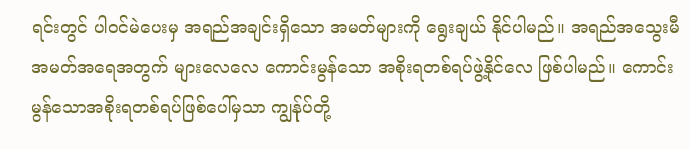ရင်းတွင် ပါဝင်မဲပေးမှ အရည်အချင်းရှိသော အမတ်များကို ရွေးချယ် နိုင်ပါမည်။ အရည်အသွေးမီ အမတ်အရေအတွက် များလေလေ ကောင်းမွန်သော အစိုးရတစ်ရပ်ဖွဲ့နိုင်လေ ဖြစ်ပါမည်။ ကောင်းမွန်သောအစိုးရတစ်ရပ်ဖြစ်ပေါ်မှသာ ကျွန်ုပ်တို့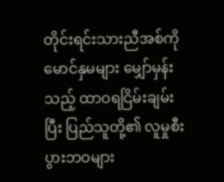တိုင်းရင်းသားညီအစ်ကိုမောင်နှမများ မျှော်မှန်း သည့် ထာဝရငြိမ်းချမ်းပြီး ပြည်သူတို့၏ လူမှုစီးပွားဘဝများ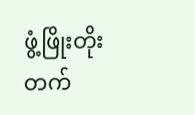ဖွံ့ဖြိုးတိုးတက်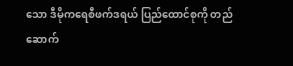သော ဒီမိုကရေစီဖက်ဒရယ် ပြည်ထောင်စုကို တည်ဆောက်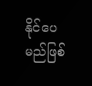နိုင်ပေမည်ဖြစ်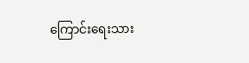ကြောင်းရေးသား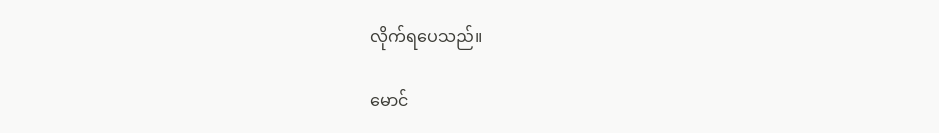လိုက်ရပေသည်။

မောင်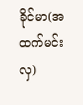ခိုင်မာ(အထက်မင်းလှ)